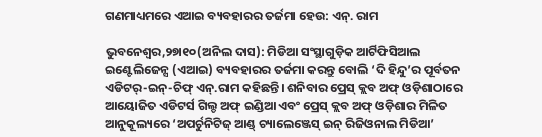ଗଣମାଧ୍ୟମରେ ଏଆଇ ବ୍ୟବହାରର ତର୍ଜମା ହେଉ: ଏନ୍‌. ରାମ

ଭୁବନେଶ୍ୱର,୨୭ା୧୦(ଅନିଲ ଦାସ): ମିଡିଆ ସଂସ୍ଥାଗୁଡ଼ିକ ଆର୍ଟିଫିସିଆଲ ଇଣ୍ଟେଲିଜେନ୍ସ (ଏଆଇ) ବ୍ୟବହାରର ତର୍ଜମା କରନ୍ତୁ ବୋଲି ‘ଦି ହିନ୍ଦୁ’ର ପୂର୍ବତନ ଏଡିଟର୍‌-ଇନ୍‌-ଚିଫ୍‌ ଏନ୍‌.ରାମ କହିଛନ୍ତି। ଶନିବାର ପ୍ରେସ୍‌ କ୍ଲବ ଅଫ୍‌ ଓଡ଼ିଶାଠାରେ ଆୟୋଜିତ ଏଡିଟର୍ସ ଗିଲ୍ଡ ଅଫ୍‌ ଇଣ୍ଡିଆ ଏବଂ ପ୍ରେସ୍‌ କ୍ଲବ ଅଫ୍‌ ଓଡ଼ିଶାର ମିଳିତ ଆନୁକୂଲ୍ୟରେ ‘ଅପର୍ଚୁନିଟିଜ୍‌ ଆଣ୍ଡ୍‌ ଚ୍ୟାଲେଞ୍ଜେସ୍‌ ଇନ୍‌ ରିଜିଓନାଲ ମିଡିଆ’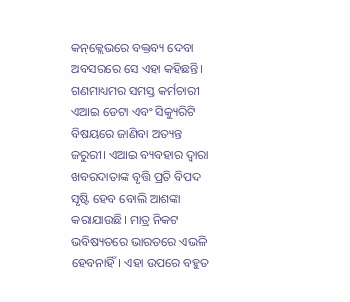କନ୍‌କ୍ଲେଭରେ ବକ୍ତବ୍ୟ ଦେବା ଅବସରରେ ସେ ଏହା କହିଛନ୍ତି। ଗଣମାଧ୍ୟମର ସମସ୍ତ କର୍ମଚାରୀ ଏଆଇ ଡେଟା ଏବଂ ସିକ୍ୟୁରିଟି ବିଷୟରେ ଜାଣିବା ଅତ୍ୟନ୍ତ ଜରୁରୀ। ଏଆଇ ବ୍ୟବହାର ଦ୍ୱାରା ଖବରଦାତାଙ୍କ ବୃତ୍ତି ପ୍ରତି ବିପଦ ସୃଷ୍ଟି ହେବ ବୋଲି ଆଶଙ୍କା କରାଯାଉଛି। ମାତ୍ର ନିକଟ ଭବିଷ୍ୟତରେ ଭାରତରେ ଏଭଳି ହେବନାହିଁ। ଏହା ଉପରେ ବହୁତ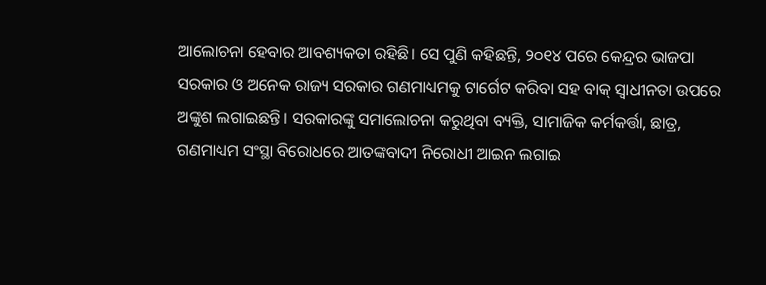ଆଲୋଚନା ହେବାର ଆବଶ୍ୟକତା ରହିଛି। ସେ ପୁଣି କହିଛନ୍ତି, ୨୦୧୪ ପରେ କେନ୍ଦ୍ରର ଭାଜପା ସରକାର ଓ ଅନେକ ରାଜ୍ୟ ସରକାର ଗଣମାଧ୍ୟମକୁ ଟାର୍ଗେଟ କରିବା ସହ ବାକ୍‌ ସ୍ବାଧୀନତା ଉପରେ ଅଙ୍କୁଶ ଲଗାଇଛନ୍ତି। ସରକାରଙ୍କୁ ସମାଲୋଚନା କରୁଥିବା ବ୍ୟକ୍ତି, ସାମାଜିକ କର୍ମକର୍ତ୍ତା, ଛାତ୍ର, ଗଣମାଧ୍ୟମ ସଂସ୍ଥା ବିରୋଧରେ ଆତଙ୍କବାଦୀ ନିରୋଧୀ ଆଇନ ଲଗାଇ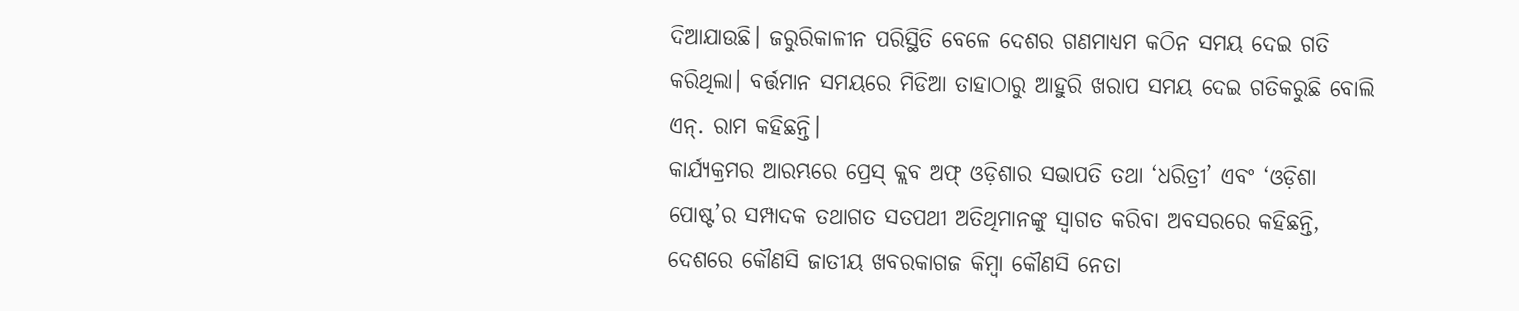ଦିଆଯାଉଛି। ଜରୁରିକାଳୀନ ପରିସ୍ଥିତି ବେଳେ ଦେଶର ଗଣମାଧ୍ୟମ କଠିନ ସମୟ ଦେଇ ଗତି କରିଥିଲା। ବର୍ତ୍ତମାନ ସମୟରେ ମିଡିଆ ତାହାଠାରୁ ଆହୁରି ଖରାପ ସମୟ ଦେଇ ଗତିକରୁଛି ବୋଲି ଏନ୍‌. ରାମ କହିଛନ୍ତି।
କାର୍ଯ୍ୟକ୍ରମର ଆରମ୍ଭରେ ପ୍ରେସ୍‌ କ୍ଲବ ଅଫ୍‌ ଓଡ଼ିଶାର ସଭାପତି ତଥା ‘ଧରିତ୍ରୀ’ ଏବଂ ‘ଓଡ଼ିଶା ପୋଷ୍ଟ’ର ସମ୍ପାଦକ ତଥାଗତ ସତପଥୀ ଅତିଥିମାନଙ୍କୁ ସ୍ବାଗତ କରିବା ଅବସରରେ କହିଛନ୍ତି, ଦେଶରେ କୌଣସି ଜାତୀୟ ଖବରକାଗଜ କିମ୍ବା କୌଣସି ନେତା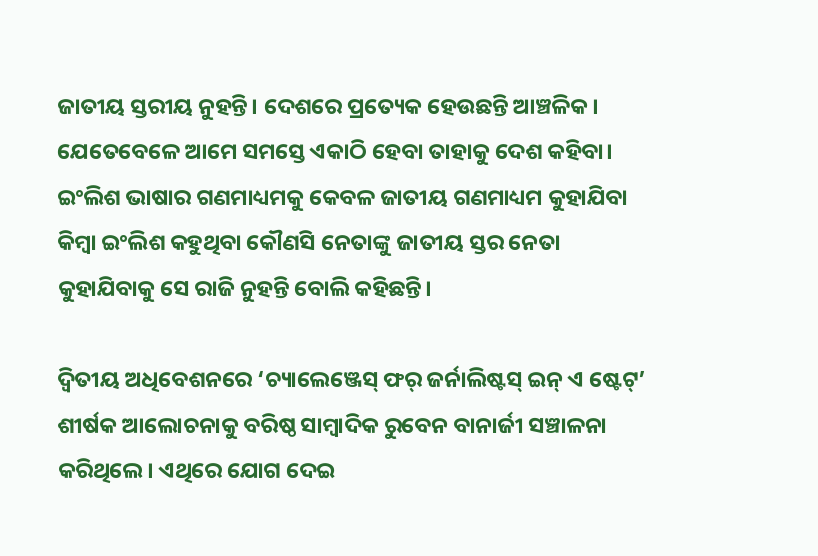ଜାତୀୟ ସ୍ତରୀୟ ନୁହନ୍ତି। ଦେଶରେ ପ୍ରତ୍ୟେକ ହେଉଛନ୍ତି ଆଞ୍ଚଳିକ। ଯେତେବେଳେ ଆମେ ସମସ୍ତେ ଏକାଠି ହେବା ତାହାକୁ ଦେଶ କହିବା। ଇଂଲିଶ ଭାଷାର ଗଣମାଧ୍ୟମକୁ କେବଳ ଜାତୀୟ ଗଣମାଧ୍ୟମ କୁହାଯିବା କିମ୍ବା ଇଂଲିଶ କହୁଥିବା କୌଣସି ନେତାଙ୍କୁ ଜାତୀୟ ସ୍ତର ନେତା କୁହାଯିବାକୁ ସେ ରାଜି ନୁହନ୍ତି ବୋଲି କହିଛନ୍ତି।

ଦ୍ୱିତୀୟ ଅଧିବେଶନରେ ‘ଚ୍ୟାଲେଞ୍ଜେସ୍‌ ଫର୍‌ ଜର୍ନାଲିଷ୍ଟସ୍‌ ଇନ୍‌ ଏ ଷ୍ଟେଟ୍‌’ ଶୀର୍ଷକ ଆଲୋଚନାକୁ ବରିଷ୍ଠ ସାମ୍ବାଦିକ ରୁବେନ ବାନାର୍ଜୀ ସଞ୍ଚାଳନା କରିଥିଲେ। ଏଥିରେ ଯୋଗ ଦେଇ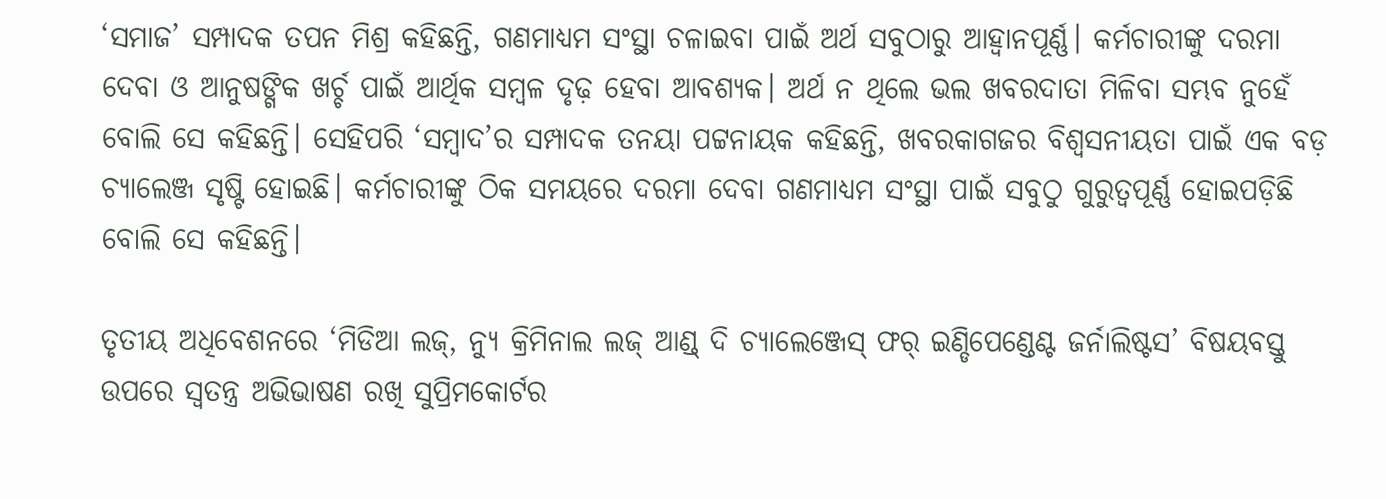‘ସମାଜ’ ସମ୍ପାଦକ ତପନ ମିଶ୍ର କହିଛନ୍ତି, ଗଣମାଧ୍ୟମ ସଂସ୍ଥା ଚଳାଇବା ପାଇଁ ଅର୍ଥ ସବୁଠାରୁ ଆହ୍ବାନପୂର୍ଣ୍ଣ। କର୍ମଚାରୀଙ୍କୁ ଦରମା ଦେବା ଓ ଆନୁଷଙ୍ଗିକ ଖର୍ଚ୍ଚ ପାଇଁ ଆର୍ଥିକ ସମ୍ବଳ ଦୃଢ଼ ହେବା ଆବଶ୍ୟକ। ଅର୍ଥ ନ ଥିଲେ ଭଲ ଖବରଦାତା ମିଳିବା ସମ୍ଭବ ନୁହେଁ ବୋଲି ସେ କହିଛନ୍ତି। ସେହିପରି ‘ସମ୍ବାଦ’ର ସମ୍ପାଦକ ତନୟା ପଟ୍ଟନାୟକ କହିଛନ୍ତି, ଖବରକାଗଜର ବିଶ୍ୱସନୀୟତା ପାଇଁ ଏକ ବଡ଼ ଚ୍ୟାଲେଞ୍ଜ ସୃଷ୍ଟି ହୋଇଛି। କର୍ମଚାରୀଙ୍କୁ ଠିକ ସମୟରେ ଦରମା ଦେବା ଗଣମାଧ୍ୟମ ସଂସ୍ଥା ପାଇଁ ସବୁଠୁ ଗୁରୁତ୍ୱପୂର୍ଣ୍ଣ ହୋଇପଡ଼ିଛି ବୋଲି ସେ କହିଛନ୍ତି।

ତୃତୀୟ ଅଧିବେଶନରେ ‘ମିଡିଆ ଲଜ୍‌, ନ୍ୟୁ କ୍ରିମିନାଲ ଲଜ୍‌ ଆଣ୍ଡ୍‌ ଦି ଚ୍ୟାଲେଞ୍ଜେସ୍‌ ଫର୍‌ ଇଣ୍ଡିପେଣ୍ଡେଣ୍ଟ ଜର୍ନାଲିଷ୍ଟସ’ ବିଷୟବସ୍ତୁ ଉପରେ ସ୍ବତନ୍ତ୍ର ଅଭିଭାଷଣ ରଖି ସୁପ୍ରିମକୋର୍ଟର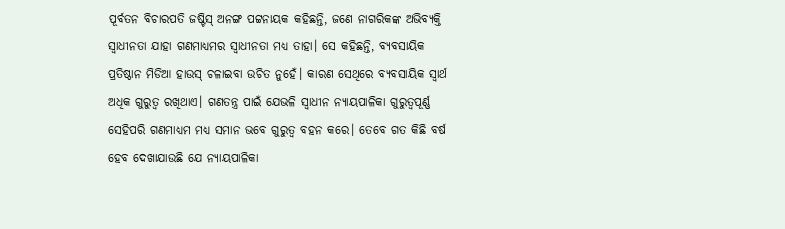ପୂର୍ବତନ ବିଚାରପତି ଜଷ୍ଟିସ୍‌ ଅନଙ୍ଗ ପଟ୍ଟନାୟକ କହିଛନ୍ତି, ଜଣେ ନାଗରିକଙ୍କ ଅଭିବ୍ୟକ୍ତି ସ୍ବାଧୀନତା ଯାହା ଗଣମାଧ୍ୟମର ସ୍ବାଧୀନତା ମଧ୍ୟ ତାହା। ସେ କହିଛନ୍ତି, ବ୍ୟବସାୟିକ ପ୍ରତିଷ୍ଠାନ ମିଡିଆ ହାଉସ୍‌ ଚଳାଇବା ଉଚିତ ନୁହେଁ। କାରଣ ସେଥିରେ ବ୍ୟବସାୟିକ ସ୍ବାର୍ଥ ଅଧିକ ଗୁରୁତ୍ୱ ରଖିଥାଏ। ଗଣତନ୍ତ୍ର ପାଇଁ ଯେଭଳି ସ୍ବାଧୀନ ନ୍ୟାୟପାଳିକା ଗୁରୁତ୍ୱପୂର୍ଣ୍ଣ ସେହିପରି ଗଣମାଧ୍ୟମ ମଧ୍ୟ ସମାନ ଭବେ ଗୁରୁତ୍ୱ ବହନ କରେ। ତେବେ ଗତ କିଛି ବର୍ଷ ହେବ ଦେଖାଯାଉଛି ଯେ ନ୍ୟାୟପାଳିକା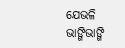ଯେଭଳି ଭାଙ୍ଗିଭାଙ୍ଗି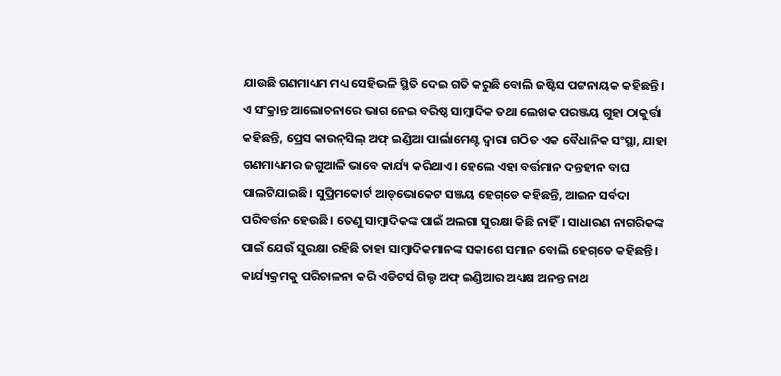ଯାଉଛି ଗଣମାଧ୍ୟମ ମଧ୍ୟ ସେହିଭଳି ସ୍ଥିତି ଦେଇ ଗତି କରୁଛି ବୋଲି ଜଷ୍ଟିସ ପଟ୍ଟନାୟକ କହିଛନ୍ତି। ଏ ସଂକ୍ରାନ୍ତ ଆଲୋଚନାରେ ଭାଗ ନେଇ ବରିଷ୍ଠ ସାମ୍ବାଦିକ ତଥା ଲେଖକ ପରଞ୍ଜୟ ଗୁହା ଠାକୁର୍ତ୍ତା କହିଛନ୍ତି, ପ୍ରେସ କାଉନ୍‌ସିଲ୍‌ ଅଫ୍‌ ଇଣ୍ଡିଆ ପାର୍ଲାମେଣ୍ଟ ଦ୍ୱାରା ଗଠିତ ଏକ ବୈଧାନିକ ସଂସ୍ଥା, ଯାହା ଗଣମାଧ୍ୟମର ଜଗୁଆଳି ଭାବେ କାର୍ଯ୍ୟ କରିଥାଏ। ହେଲେ ଏହା ବର୍ତ୍ତମାନ ଦନ୍ତହୀନ ବାଘ ପାଲଟିଯାଇଛି। ସୁପ୍ରିମକୋର୍ଟ ଆଡ୍‌ଭୋକେଟ ସଞ୍ଜୟ ହେଗ୍‌ଡେ କହିଛନ୍ତି, ଆଇନ ସର୍ବଦା ପରିବର୍ତ୍ତନ ହେଉଛି। ତେଣୁ ସାମ୍ବାଦିକଙ୍କ ପାଇଁ ଅଲଗା ସୁରକ୍ଷା କିଛି ନାହିଁ। ସାଧାରଣ ନାଗରିକଙ୍କ ପାଇଁ ଯେଉଁ ସୁରକ୍ଷା ରହିଛି ତାହା ସାମ୍ବାଦିକମାନଙ୍କ ସକାଶେ ସମାନ ବୋଲି ହେଗ୍‌ଡେ କହିଛନ୍ତି। କାର୍ଯ୍ୟକ୍ରମକୁ ପରିଚାଳନା କରି ଏଡିଟର୍ସ ଗିଲ୍ଡ ଅଫ୍‌ ଇଣ୍ଡିଆର ଅଧ୍ୟକ୍ଷ ଅନନ୍ତ ନାଥ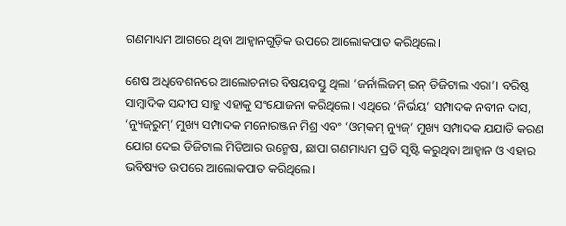ଗଣମାଧ୍ୟମ ଆଗରେ ଥିବା ଆହ୍ବାନଗୁଡ଼ିକ ଉପରେ ଆଲୋକପାତ କରିଥିଲେ।

ଶେଷ ଅଧିବେଶନରେ ଆଲୋଚନାର ବିଷୟବସ୍ତୁ ଥିଲା ‘ଜର୍ନାଲିଜମ୍‌ ଇନ୍‌ ଡିଜିଟାଲ ଏରା’। ବରିଷ୍ଠ ସାମ୍ବାଦିକ ସନ୍ଦୀପ ସାହୁ ଏହାକୁ ସଂଯୋଜନା କରିଥିଲେ। ଏଥିରେ ‘ନିର୍ଭୟ’ ସମ୍ପାଦକ ନବୀନ ଦାସ, ‘ନ୍ୟୁଜ୍‌ରୁମ୍‌’ ମୁଖ୍ୟ ସମ୍ପାଦକ ମନୋରଞ୍ଜନ ମିଶ୍ର ଏବଂ ‘ଓମ୍‌କମ୍‌ ନ୍ୟୁଜ୍‌’ ମୁଖ୍ୟ ସମ୍ପାଦକ ଯଯାତି କରଣ ଯୋଗ ଦେଇ ଡିଜିଟାଲ ମିଡିଆର ଉନ୍ମେଷ, ଛାପା ଗଣମାଧ୍ୟମ ପ୍ରତି ସୃଷ୍ଟି କରୁଥିବା ଆହ୍ବାନ ଓ ଏହାର ଭବିଷ୍ୟତ ଉପରେ ଆଲୋକପାତ କରିଥିଲେ।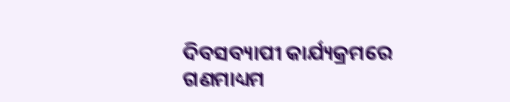ଦିବସବ୍ୟାପୀ କାର୍ଯ୍ୟକ୍ରମରେ ଗଣମାଧ୍ୟମ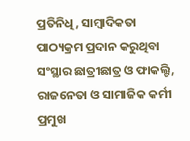ପ୍ରତିନିଧି, ସାମ୍ବାଦିକତା ପାଠ୍ୟକ୍ରମ ପ୍ରଦାନ କରୁଥିବା ସଂସ୍ଥାର ଛାତ୍ରୀଛାତ୍ର ଓ ଫାକଲ୍ଟି, ରାଜନେତା ଓ ସାମାଜିକ କର୍ମୀ ପ୍ରମୁଖ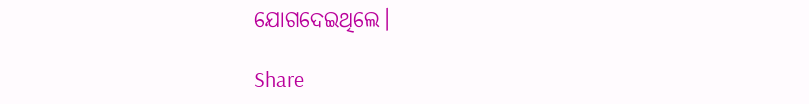ଯୋଗଦେଇଥିଲେ।

Share